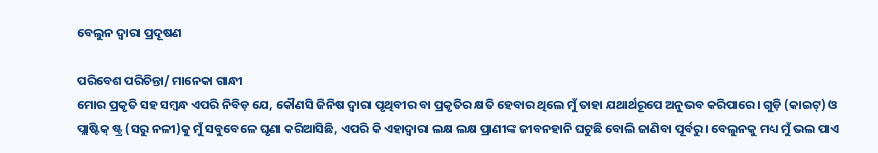ବେଲୁନ ଦ୍ୱାରା ପ୍ରଦୂଷଣ

ପରିବେଶ ପରିଚିନ୍ତା/ ମାନେକା ଗାନ୍ଧୀ
ମୋର ପ୍ରକୃତି ସହ ସମ୍ବନ୍ଧ ଏପରି ନିବିଡ଼ ଯେ, କୌଣସି ଜିନିଷ ଦ୍ୱାରା ପୃଥିବୀର ବା ପ୍ରକୃତିର କ୍ଷତି ହେବାର ଥିଲେ ମୁଁ ତାହା ଯଥାର୍ଥରୂପେ ଅନୁଭବ କରିପାରେ। ଗୁଡ଼ି (କାଇଟ୍‌) ଓ ପ୍ଲାଷ୍ଟିକ୍‌ ଷ୍ଟ୍ର (ସରୁ ନଳୀ)କୁ ମୁଁ ସବୁବେଳେ ଘୃଣା କରିଆସିଛି, ଏପରି କି ଏହାଦ୍ୱାରା ଲକ୍ଷ ଲକ୍ଷ ପ୍ରାଣୀଙ୍କ ଜୀବନହାନି ଘଟୁଛି ବୋଲି ଜାଣିବା ପୂର୍ବରୁ। ବେଲୁନକୁ ମଧ୍ୟ ମୁଁ ଭଲ ପାଏ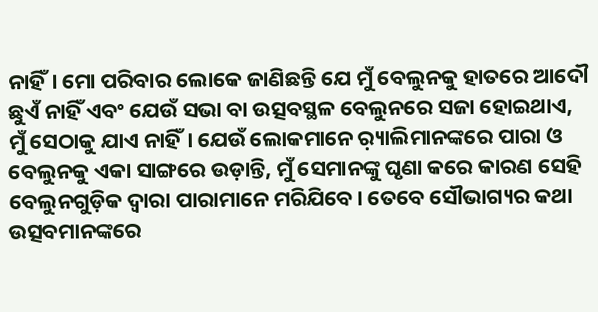ନାହିଁ। ମୋ ପରିବାର ଲୋକେ ଜାଣିଛନ୍ତି ଯେ ମୁଁ ବେଲୁନକୁ ହାତରେ ଆଦୌ ଛୁଏଁ ନାହିଁ ଏବଂ ଯେଉଁ ସଭା ବା ଉତ୍ସବସ୍ଥଳ ବେଲୁନରେ ସଜା ହୋଇଥାଏ, ମୁଁ ସେଠାକୁ ଯାଏ ନାହିଁ। ଯେଉଁ ଲୋକମାନେ ର଼୍ୟାଲିମାନଙ୍କରେ ପାରା ଓ ବେଲୁନକୁ ଏକା ସାଙ୍ଗରେ ଉଡ଼ାନ୍ତି, ମୁଁ ସେମାନଙ୍କୁ ଘୃଣା କରେ କାରଣ ସେହି ବେଲୁନଗୁଡ଼ିକ ଦ୍ୱାରା ପାରାମାନେ ମରିଯିବେ। ତେବେ ସୌଭାଗ୍ୟର କଥା ଉତ୍ସବମାନଙ୍କରେ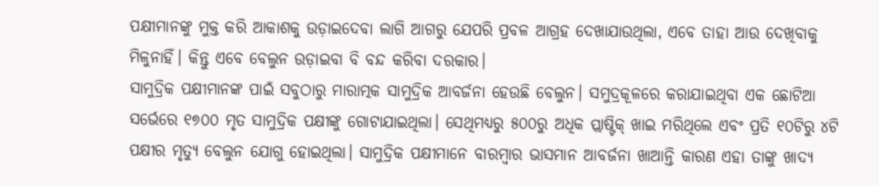ପକ୍ଷୀମାନଙ୍କୁ ମୁକ୍ତ କରି ଆକାଶକୁ ଉଡ଼ାଇଦେବା ଲାଗି ଆଗରୁ ଯେପରି ପ୍ରବଳ ଆଗ୍ରହ ଦେଖାଯାଉଥିଲା, ଏବେ ତାହା ଆଉ ଦେଖିବାକୁ ମିଳୁନାହିଁ। କିନ୍ତୁ ଏବେ ବେଲୁନ ଉଡ଼ାଇବା ବି ବନ୍ଦ କରିବା ଦରକାର।
ସାମୁଦ୍ରିକ ପକ୍ଷୀମାନଙ୍କ ପାଇଁ ସବୁଠାରୁ ମାରାତ୍ମକ ସାମୁଦ୍ରିକ ଆବର୍ଜନା ହେଉଛି ବେଲୁନ। ସମୁଦ୍ରକୂଳରେ କରାଯାଇଥିବା ଏକ ଛୋଟିଆ ସର୍ଭେରେ ୧୭୦୦ ମୃତ ସାମୁଦ୍ରିକ ପକ୍ଷୀଙ୍କୁ ଗୋଟାଯାଇଥିଲା। ସେଥିମଧ୍ୟରୁ ୫୦୦ରୁ ଅଧିକ ପ୍ଲାଷ୍ଟିକ୍‌ ଖାଇ ମରିଥିଲେ ଏବଂ ପ୍ରତି ୧୦ଟିରୁ ୪ଟି ପକ୍ଷୀର ମୃତ୍ୟୁ ବେଲୁନ ଯୋଗୁ ହୋଇଥିଲା। ସାମୁଦ୍ରିକ ପକ୍ଷୀମାନେ ବାରମ୍ବାର ଭାସମାନ ଆବର୍ଜନା ଖାଆନ୍ତି କାରଣ ଏହା ତାଙ୍କୁ ଖାଦ୍ୟ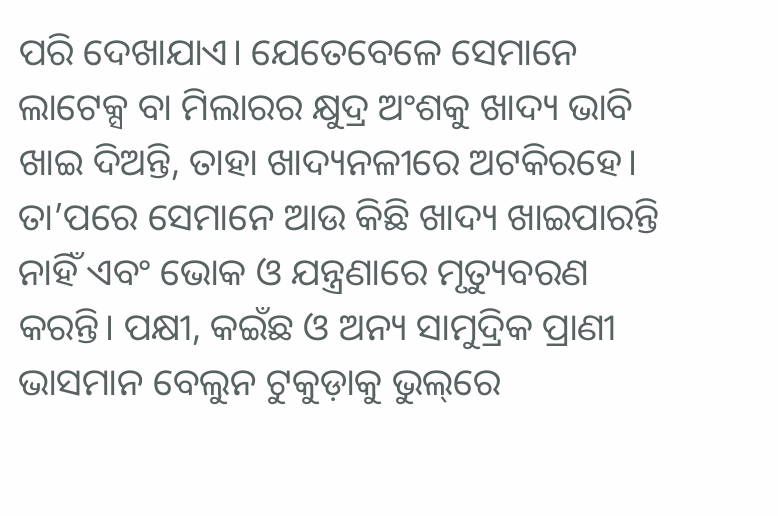ପରି ଦେଖାଯାଏ। ଯେତେବେଳେ ସେମାନେ ଲାଟେକ୍ସ ବା ମିଲାରର କ୍ଷୁଦ୍ର ଅଂଶକୁ ଖାଦ୍ୟ ଭାବି ଖାଇ ଦିଅନ୍ତି, ତାହା ଖାଦ୍ୟନଳୀରେ ଅଟକିରହେ। ତା’ପରେ ସେମାନେ ଆଉ କିଛି ଖାଦ୍ୟ ଖାଇପାରନ୍ତି ନାହିଁ ଏବଂ ଭୋକ ଓ ଯନ୍ତ୍ରଣାରେ ମୃତ୍ୟୁବରଣ କରନ୍ତି। ପକ୍ଷୀ, କଇଁଛ ଓ ଅନ୍ୟ ସାମୁଦ୍ରିକ ପ୍ରାଣୀ ଭାସମାନ ବେଲୁନ ଟୁକୁଡ଼ାକୁ ଭୁଲ୍‌ରେ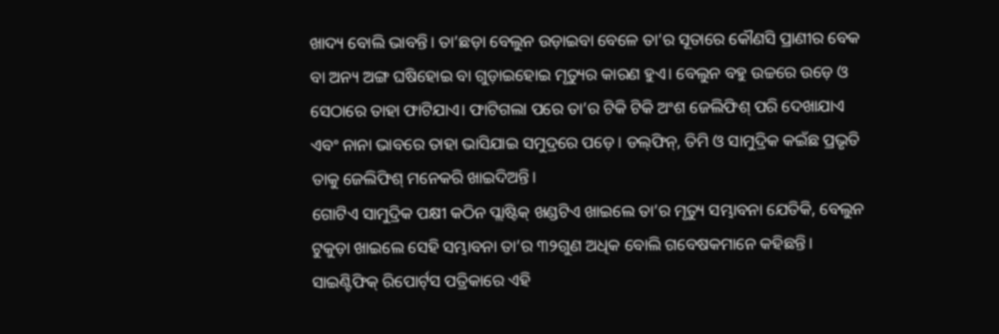ଖାଦ୍ୟ ବୋଲି ଭାବନ୍ତି। ତା’ଛଡ଼ା ବେଲୁନ ଉଡ଼ାଇବା ବେଳେ ତା’ର ସୂତାରେ କୌଣସି ପ୍ରାଣୀର ବେକ ବା ଅନ୍ୟ ଅଙ୍ଗ ଘଷିହୋଇ ବା ଗୁଡ଼ାଇହୋଇ ମୃତ୍ୟୁର କାରଣ ହୁଏ। ବେଲୁନ ବହୁ ଉଚ୍ଚରେ ଉଡ଼େ ଓ ସେଠାରେ ତାହା ଫାଟିଯାଏ। ଫାଟିଗଲା ପରେ ତା’ର ଟିକି ଟିକି ଅଂଶ ଜେଲିଫିଶ୍‌ ପରି ଦେଖାଯାଏ ଏବଂ ନାନା ଭାବରେ ତାହା ଭାସିଯାଇ ସମୁଦ୍ରରେ ପଡ଼େ। ଡଲ୍‌ଫିନ୍‌, ତିମି ଓ ସାମୁଦ୍ରିକ କଇଁଛ ପ୍ରଭୃତି ତାକୁ ଜେଲିଫିଶ୍‌ ମନେକରି ଖାଇଦିଅନ୍ତି।
ଗୋଟିଏ ସାମୁଦ୍ରିକ ପକ୍ଷୀ କଠିନ ପ୍ଲାଷ୍ଟିକ୍‌ ଖଣ୍ଡଟିଏ ଖାଇଲେ ତା’ର ମୃତ୍ୟୁ ସମ୍ଭାବନା ଯେତିକି, ବେଲୁନ ଟୁକୁଡ଼ା ଖାଇଲେ ସେହି ସମ୍ଭାବନା ତା’ର ୩୨ଗୁଣ ଅଧିକ ବୋଲି ଗବେଷକମାନେ କହିଛନ୍ତି। ସାଇଣ୍ଟିଫିକ୍‌ ରିପୋର୍ଟ୍‌ସ ପତ୍ରିକାରେ ଏହି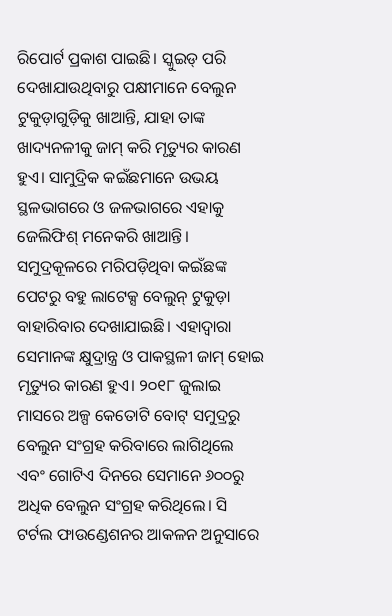ରିପୋର୍ଟ ପ୍ରକାଶ ପାଇଛି। ସ୍କୁଇଡ୍‌ ପରି ଦେଖାଯାଉଥିବାରୁ ପକ୍ଷୀମାନେ ବେଲୁନ ଟୁକୁଡ଼ାଗୁଡ଼ିକୁ ଖାଆନ୍ତି, ଯାହା ତାଙ୍କ ଖାଦ୍ୟନଳୀକୁ ଜାମ୍‌ କରି ମୃତ୍ୟୁର କାରଣ ହୁଏ। ସାମୁଦ୍ରିକ କଇଁଛମାନେ ଉଭୟ ସ୍ଥଳଭାଗରେ ଓ ଜଳଭାଗରେ ଏହାକୁ ଜେଲିଫିଶ୍‌ ମନେକରି ଖାଆନ୍ତି। ସମୁଦ୍ରକୂଳରେ ମରିପଡ଼ିଥିବା କଇଁଛଙ୍କ ପେଟରୁ ବହୁ ଲାଟେକ୍ସ ବେଲୁନ୍‌ ଟୁକୁଡ଼ା ବାହାରିବାର ଦେଖାଯାଇଛି। ଏହାଦ୍ୱାରା ସେମାନଙ୍କ କ୍ଷୁଦ୍ରାନ୍ତ୍ର ଓ ପାକସ୍ଥଳୀ ଜାମ୍‌ ହୋଇ ମୃତ୍ୟୁର କାରଣ ହୁଏ। ୨୦୧୮ ଜୁଲାଇ ମାସରେ ଅଳ୍ପ କେତୋଟି ବୋଟ୍‌ ସମୁଦ୍ରରୁ ବେଲୁନ ସଂଗ୍ରହ କରିବାରେ ଲାଗିଥିଲେ ଏବଂ ଗୋଟିଏ ଦିନରେ ସେମାନେ ୬୦୦ରୁ ଅଧିକ ବେଲୁନ ସଂଗ୍ରହ କରିଥିଲେ। ସି ଟର୍ଟଲ ଫାଉଣ୍ଡେଶନର ଆକଳନ ଅନୁସାରେ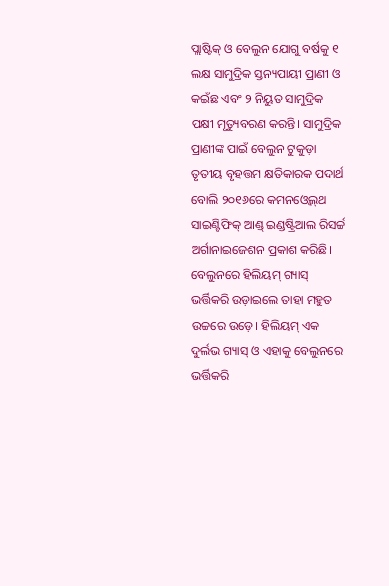ପ୍ଲାଷ୍ଟିକ୍‌ ଓ ବେଲୁନ ଯୋଗୁ ବର୍ଷକୁ ୧ ଲକ୍ଷ ସାମୁଦ୍ରିକ ସ୍ତନ୍ୟପାୟୀ ପ୍ରାଣୀ ଓ କଇଁଛ ଏବଂ ୨ ନିୟୁତ ସାମୁଦ୍ରିକ ପକ୍ଷୀ ମୃତ୍ୟୁବରଣ କରନ୍ତି। ସାମୁଦ୍ରିକ ପ୍ରାଣୀଙ୍କ ପାଇଁ ବେଲୁନ ଟୁକୁଡ଼ା ତୃତୀୟ ବୃହତ୍ତମ କ୍ଷତିକାରକ ପଦାର୍ଥ ବୋଲି ୨୦୧୬ରେ କମନଓ୍ବେଲ୍‌ଥ ସାଇଣ୍ଟିଫିକ୍‌ ଆଣ୍ଡ୍‌ ଇଣ୍ଡଷ୍ଟ୍ରିଆଲ ରିସର୍ଚ୍ଚ ଅର୍ଗାନାଇଜେଶନ ପ୍ରକାଶ କରିଛି।
ବେଲୁନରେ ହିଲିୟମ୍‌ ଗ୍ୟାସ୍‌ ଭର୍ତ୍ତିକରି ଉଡ଼ାଇଲେ ତାହା ମହୁତ ଉଚ୍ଚରେ ଉଡ଼େ। ହିଲିୟମ୍‌ ଏକ ଦୁର୍ଲଭ ଗ୍ୟାସ୍‌ ଓ ଏହାକୁ ବେଲୁନରେ ଭର୍ତ୍ତିକରି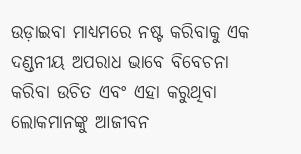ଉଡ଼ାଇବା ମାଧ୍ୟମରେ ନଷ୍ଟ କରିବାକୁ ଏକ ଦଣ୍ଡନୀୟ ଅପରାଧ ଭାବେ ବିବେଚନା କରିବା ଉଚିତ ଏବଂ ଏହା କରୁଥିବା ଲୋକମାନଙ୍କୁ ଆଜୀବନ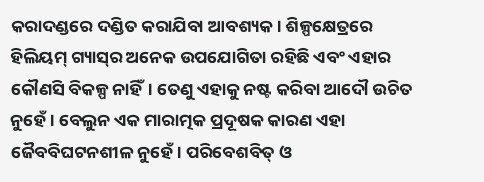କରାଦଣ୍ଡରେ ଦଣ୍ଡିତ କରାଯିବା ଆବଶ୍ୟକ। ଶିଳ୍ପକ୍ଷେତ୍ରରେ ହିଲିୟମ୍‌ ଗ୍ୟାସ୍‌ର ଅନେକ ଉପଯୋଗିତା ରହିଛି ଏବଂ ଏହାର କୌଣସି ବିକଳ୍ପ ନାହିଁ। ତେଣୁ ଏହାକୁ ନଷ୍ଟ କରିବା ଆଦୌ ଉଚିତ ନୁହେଁ। ବେଲୁନ ଏକ ମାରାତ୍ମକ ପ୍ରଦୂଷକ କାରଣ ଏହା ଜୈବବିଘଟନଶୀଳ ନୁହେଁ। ପରିବେଶବିତ୍‌ ଓ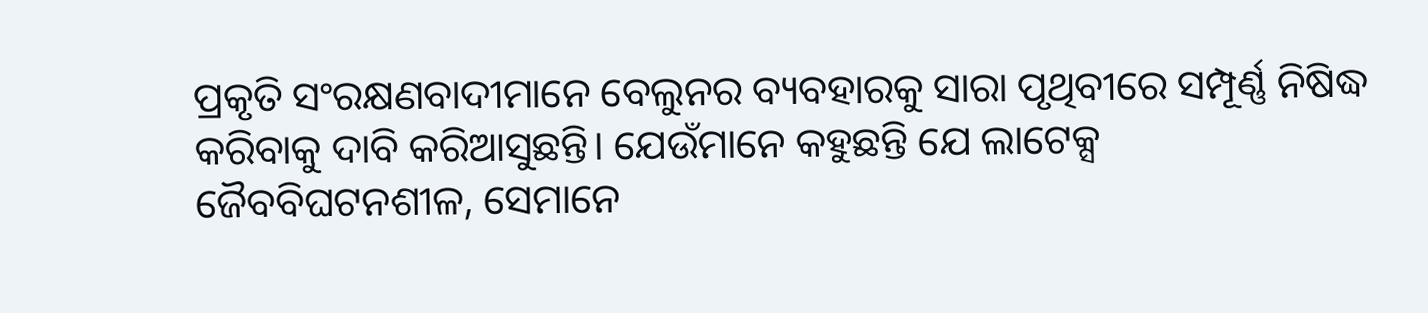ପ୍ରକୃତି ସଂରକ୍ଷଣବାଦୀମାନେ ବେଲୁନର ବ୍ୟବହାରକୁ ସାରା ପୃଥିବୀରେ ସମ୍ପୂର୍ଣ୍ଣ ନିଷିଦ୍ଧ କରିବାକୁ ଦାବି କରିଆସୁଛନ୍ତି। ଯେଉଁମାନେ କହୁଛନ୍ତି ଯେ ଲାଟେକ୍ସ ଜୈବବିଘଟନଶୀଳ, ସେମାନେ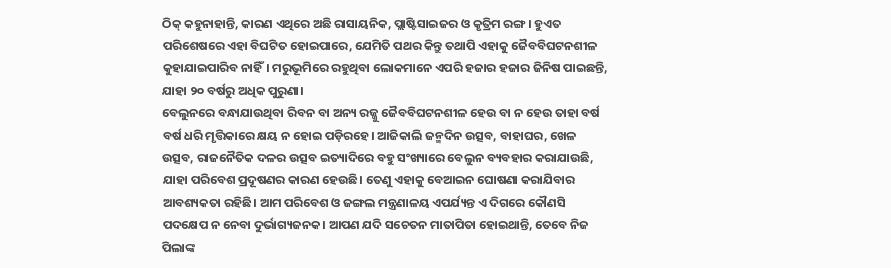ଠିକ୍‌ କହୁନାହାନ୍ତି, କାରଣ ଏଥିରେ ଅଛି ରାସାୟନିକ, ପ୍ଲାଷ୍ଟିସାଇଜର ଓ କୃତ୍ରିମ ରଙ୍ଗ। ହୁଏତ ପରିଶେଷରେ ଏହା ବିଘଟିତ ହୋଇପାରେ, ଯେମିତି ପଥର କିନ୍ତୁ ତଥାପି ଏହାକୁ ଜୈବବିଘଟନଶୀଳ କୁହାଯାଇପାରିବ ନାହିଁ। ମରୁଭୂମିରେ ରହୁଥିବା ଲୋକମାନେ ଏପରି ହଜାର ହଜାର ଜିନିଷ ପାଇଛନ୍ତି, ଯାହା ୨୦ ବର୍ଷରୁ ଅଧିକ ପୁରୁଣା।
ବେଲୁନରେ ବନ୍ଧାଯାଉଥିବା ରିବନ ବା ଅନ୍ୟ ରଜ୍ଜୁ ଜୈବବିଘଟନଶୀଳ ହେଉ ବା ନ ହେଉ ତାହା ବର୍ଷ ବର୍ଷ ଧରି ମୃତ୍ତିକାରେ କ୍ଷୟ ନ ହୋଇ ପଡ଼ିରହେ। ଆଜିକାଲି ଜନ୍ମଦିନ ଉତ୍ସବ, ବାହାଘର, ଖେଳ ଉତ୍ସବ, ରାଜନୈତିକ ଦଳର ଉତ୍ସବ ଇତ୍ୟାଦିରେ ବହୁ ସଂଖ୍ୟାରେ ବେଲୁନ ବ୍ୟବହାର କରାଯାଉଛି, ଯାହା ପରିବେଶ ପ୍ରଦୂଷଣର କାରଣ ହେଉଛି। ତେଣୁ ଏହାକୁ ବେଆଇନ ଘୋଷଣା କରାଯିବାର ଆବଶ୍ୟକତା ରହିଛି। ଆମ ପରିବେଶ ଓ ଜଙ୍ଗଲ ମନ୍ତ୍ରଣାଳୟ ଏପର୍ଯ୍ୟନ୍ତ ଏ ଦିଗରେ କୌଣସି ପଦକ୍ଷେପ ନ ନେବା ଦୁର୍ଭାଗ୍ୟଜନକ। ଆପଣ ଯଦି ସଚେତନ ମାତାପିତା ହୋଇଥାନ୍ତି, ତେବେ ନିଜ ପିଲାଙ୍କ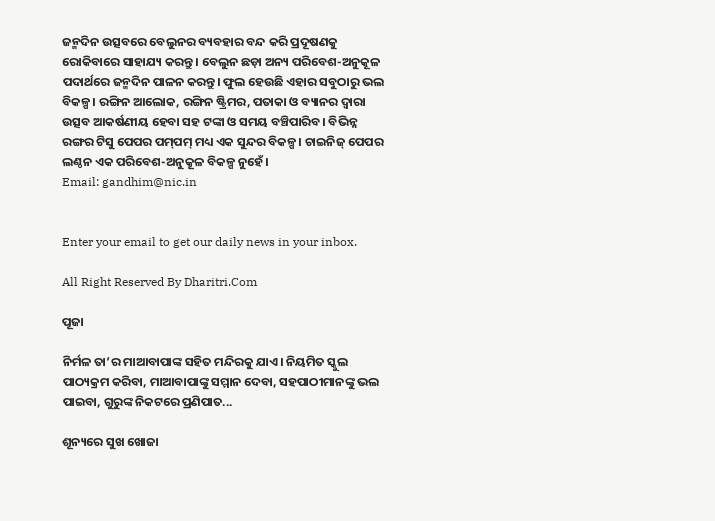ଜନ୍ମଦିନ ଉତ୍ସବରେ ବେଲୁନର ବ୍ୟବହାର ବନ୍ଦ କରି ପ୍ରଦୂଷଣକୁ ରୋକିବାରେ ସାହାଯ୍ୟ କରନ୍ତୁ। ବେଲୁନ ଛଡ଼ା ଅନ୍ୟ ପରିବେଶ-ଅନୁକୂଳ ପଦାର୍ଥରେ ଜନ୍ମଦିନ ପାଳନ କରନ୍ତୁ। ଫୁଲ ହେଉଛି ଏହାର ସବୁଠାରୁ ଭଲ ବିକଳ୍ପ। ରଙ୍ଗିନ ଆଲୋକ, ରଙ୍ଗିନ ଷ୍ଟ୍ରିମର, ପତାକା ଓ ବ୍ୟାନର ଦ୍ୱାରା ଉତ୍ସବ ଆକର୍ଷଣୀୟ ହେବା ସହ ଟଙ୍କା ଓ ସମୟ ବଞ୍ଚିପାରିବ। ବିଭିନ୍ନ ରଙ୍ଗର ଟିସୁ ପେପର ପମ୍‌ପମ୍‌ ମଧ୍ୟ ଏକ ସୁନ୍ଦର ବିକଳ୍ପ। ଚାଇନିଜ୍‌ ପେପର ଲଣ୍ଠନ ଏକ ପରିବେଶ-ଅନୁକୂଳ ବିକଳ୍ପ ନୁହେଁ।
Email: gandhim@nic.in


Enter your email to get our daily news in your inbox.

All Right Reserved By Dharitri.Com

ପୂଜା

ନିର୍ମଳ ତା’ର ମାଆବାପାଙ୍କ ସହିତ ମନ୍ଦିରକୁ ଯାଏ। ନିୟମିତ ସ୍କୁଲ ପାଠ୍ୟକ୍ରମ କରିବା, ମାଆବାପାଙ୍କୁ ସମ୍ମାନ ଦେବା, ସହପାଠୀମାନଙ୍କୁ ଭଲ ପାଇବା, ଗୁରୁଙ୍କ ନିକଟରେ ପ୍ରଣିପାତ...

ଶୂନ୍ୟରେ ସୁଖ ଖୋଜା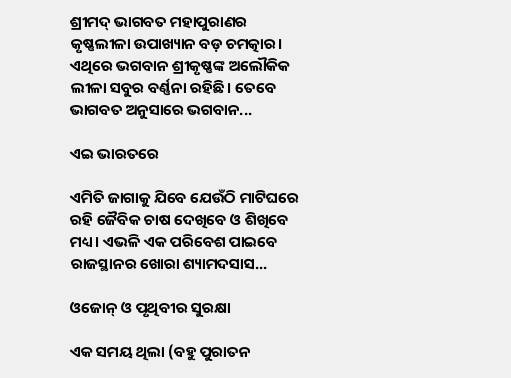ଶ୍ରୀମଦ୍‌ ଭାଗବତ ମହାପୁରାଣର କୃଷ୍ଣଲୀଳା ଉପାଖ୍ୟାନ ବଡ଼ ଚମତ୍କାର। ଏଥିରେ ଭଗବାନ ଶ୍ରୀକୃଷ୍ଣଙ୍କ ଅଲୌକିକ ଲୀଳା ସବୁର ବର୍ଣ୍ଣନା ରହିଛି। ତେବେ ଭାଗବତ ଅନୁସାରେ ଭଗବାନ...

ଏଇ ଭାରତରେ

ଏମିତି ଜାଗାକୁ ଯିବେ ଯେଉଁଠି ମାଟିଘରେ ରହି ଜୈବିକ ଚାଷ ଦେଖିବେ ଓ ଶିଖିବେ ମଧ୍ୟ। ଏଭଳି ଏକ ପରିବେଶ ପାଇବେ ରାଜସ୍ଥାନର ଖୋରା ଶ୍ୟାମଦସାସ...

ଓଜୋନ୍‌ ଓ ପୃଥିବୀର ସୁରକ୍ଷା

ଏକ ସମୟ ଥିଲା (ବହୁ ପୁରାତନ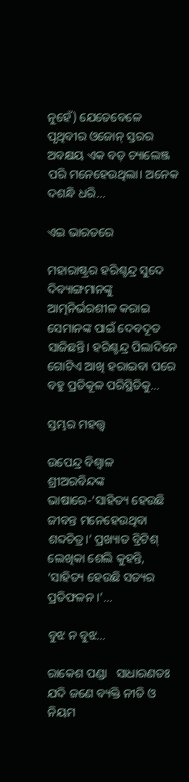ନୁହେଁ) ଯେତେବେଳେ ପୃଥିବୀର ଓଜୋନ୍‌ ସ୍ତରର ଅବକ୍ଷୟ ଏକ ବଡ଼ ଚ୍ୟାଲେଞ୍ଜ ପରି ମନେହେଉଥିଲା। ଅନେକ ଦଶନ୍ଧି ଧରି...

ଏଇ ଭାରତରେ

ମହାରାଷ୍ଟ୍ରର ହରିଶ୍ଚନ୍ଦ୍ର ସୁଦେ ଦିବ୍ୟାଙ୍ଗମାନଙ୍କୁ ଆତ୍ମନିର୍ଭରଶୀଳ କରାଇ ସେମାନଙ୍କ ପାଇଁ ଦେବଦୂତ ସାଜିଛନ୍ତି। ହରିଶ୍ଚନ୍ଦ୍ର ପିଲାଦିନେ ଗୋଟିଏ ଆଖି ହରାଇବା ପରେ ବହୁ ପ୍ରତିକୂଳ ପରିସ୍ଥିତିକୁ...

ସ୍ତମ୍ଭର ମହତ୍ତ୍ୱ

ଉପେନ୍ଦ୍ର ବିଶ୍ୱାଳ   ଶ୍ରୀଅରବିନ୍ଦଙ୍କ ଭାଷାରେ-‘ସାହିତ୍ୟ ହେଉଛି ଜୀବନ୍ତ ମନେହେଉଥିବା ଶବ୍ଦଚିତ୍ର।’ ପ୍ରଖ୍ୟାତ ବ୍ରିଟିଶ୍‌ ଲେଖିକା ଶେଲି କୁହନ୍ତି, ‘ସାହିତ୍ୟ ହେଉଛି ସତ୍ୟର ପ୍ରତିଫଳନ ।’...

ବୁଝ ନ ବୁଝ…

ରାକେଶ ପଣ୍ଡା   ସାଧାରଣତଃ ଯଦି ଜଣେ ବ୍ୟକ୍ତି ନୀତି ଓ ନିୟମ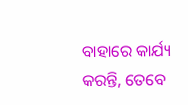ବାହାରେ କାର୍ଯ୍ୟ କରନ୍ତି, ତେବେ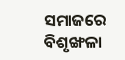ସମାଜରେ ବିଶୃଙ୍ଖଳା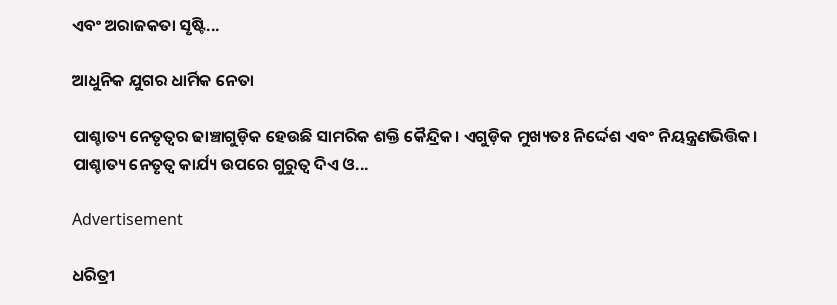ଏବଂ ଅରାଜକତା ସୃଷ୍ଟି...

ଆଧୁନିକ ଯୁଗର ଧାର୍ମିକ ନେତା

ପାଶ୍ଚାତ୍ୟ ନେତୃତ୍ୱର ଢାଞ୍ଚାଗୁଡ଼ିକ ହେଉଛି ସାମରିକ ଶକ୍ତି କୈନ୍ଦ୍ରିକ। ଏଗୁଡ଼ିକ ମୁଖ୍ୟତଃ ନିର୍ଦ୍ଦେଶ ଏବଂ ନିୟନ୍ତ୍ରଣଭିତ୍ତିକ। ପାଶ୍ଚାତ୍ୟ ନେତୃତ୍ୱ କାର୍ଯ୍ୟ ଉପରେ ଗୁରୁତ୍ୱ ଦିଏ ଓ...

Advertisement

ଧରିତ୍ରୀ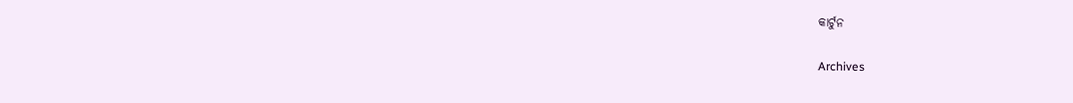କାର୍ଟୁନ

Archives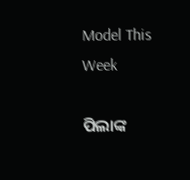Model This Week

ପିଲାଙ୍କ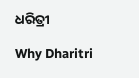ଧରିତ୍ରୀ

Why Dharitri